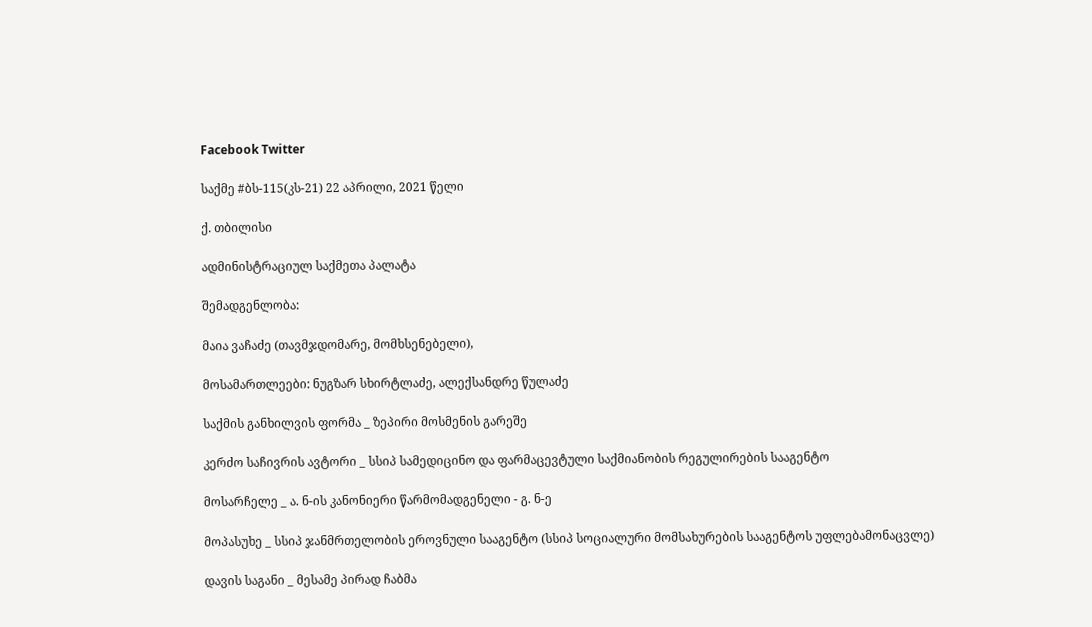Facebook Twitter

საქმე #ბს-115(კს-21) 22 აპრილი, 2021 წელი

ქ. თბილისი

ადმინისტრაციულ საქმეთა პალატა

შემადგენლობა:

მაია ვაჩაძე (თავმჯდომარე, მომხსენებელი),

მოსამართლეები: ნუგზარ სხირტლაძე, ალექსანდრე წულაძე

საქმის განხილვის ფორმა _ ზეპირი მოსმენის გარეშე

კერძო საჩივრის ავტორი _ სსიპ სამედიცინო და ფარმაცევტული საქმიანობის რეგულირების სააგენტო

მოსარჩელე _ ა. ნ-ის კანონიერი წარმომადგენელი - გ. ნ-ე

მოპასუხე _ სსიპ ჯანმრთელობის ეროვნული სააგენტო (სსიპ სოციალური მომსახურების სააგენტოს უფლებამონაცვლე)

დავის საგანი _ მესამე პირად ჩაბმა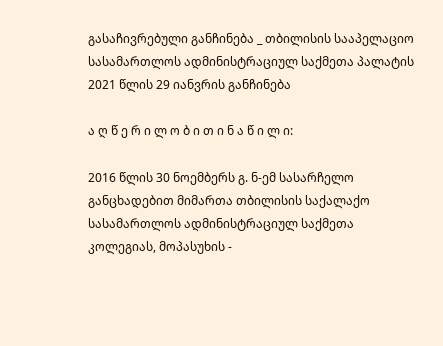გასაჩივრებული განჩინება _ თბილისის სააპელაციო სასამართლოს ადმინისტრაციულ საქმეთა პალატის 2021 წლის 29 იანვრის განჩინება

ა ღ წ ე რ ი ლ ო ბ ი თ ი ნ ა წ ი ლ ი:

2016 წლის 30 ნოემბერს გ. ნ-ემ სასარჩელო განცხადებით მიმართა თბილისის საქალაქო სასამართლოს ადმინისტრაციულ საქმეთა კოლეგიას, მოპასუხის -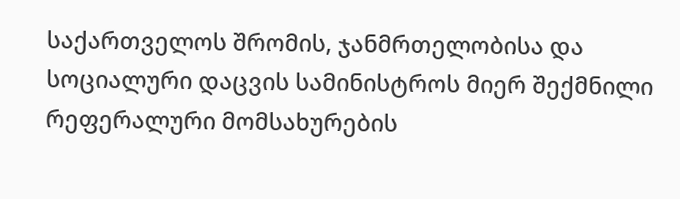საქართველოს შრომის, ჯანმრთელობისა და სოციალური დაცვის სამინისტროს მიერ შექმნილი რეფერალური მომსახურების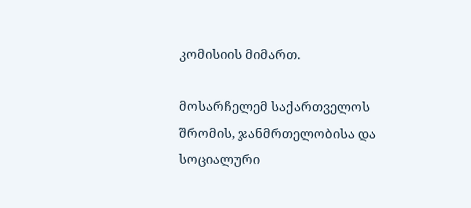კომისიის მიმართ.

მოსარჩელემ საქართველოს შრომის, ჯანმრთელობისა და სოციალური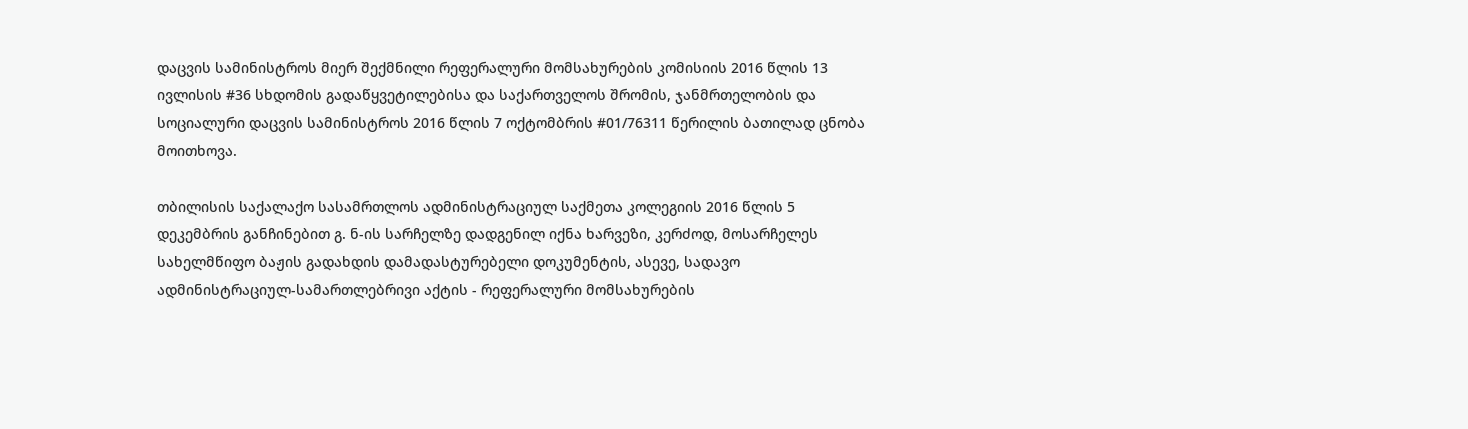დაცვის სამინისტროს მიერ შექმნილი რეფერალური მომსახურების კომისიის 2016 წლის 13 ივლისის #36 სხდომის გადაწყვეტილებისა და საქართველოს შრომის, ჯანმრთელობის და სოციალური დაცვის სამინისტროს 2016 წლის 7 ოქტომბრის #01/76311 წერილის ბათილად ცნობა მოითხოვა.

თბილისის საქალაქო სასამრთლოს ადმინისტრაციულ საქმეთა კოლეგიის 2016 წლის 5 დეკემბრის განჩინებით გ. ნ-ის სარჩელზე დადგენილ იქნა ხარვეზი, კერძოდ, მოსარჩელეს სახელმწიფო ბაჟის გადახდის დამადასტურებელი დოკუმენტის, ასევე, სადავო ადმინისტრაციულ-სამართლებრივი აქტის - რეფერალური მომსახურების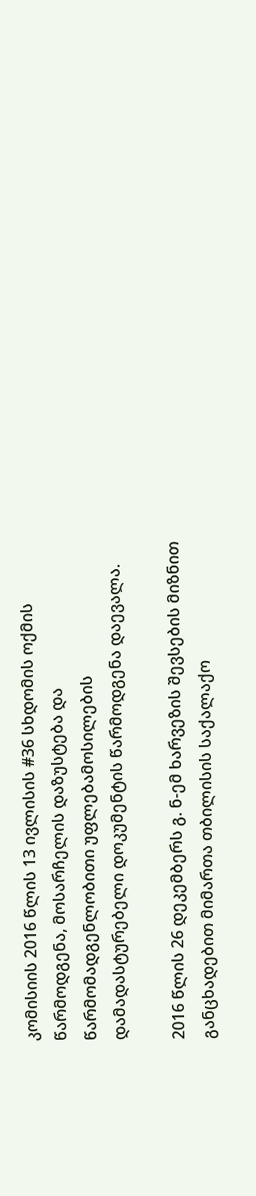კომისიის 2016 წლის 13 ივლისის #36 სხდომის ოქმის წარმოდგენა, მოსარჩელის დაზუსტება და წარმომადგენლობითი უფლებამოსილების დამადასტურებელი დოკუმენტის წარმოდგენა დაევალა.

2016 წლის 26 დეკემბერს გ. ნ-ემ ხარვეზის შევსების მიზნით განცხადებით მიმართა თბილისის საქალაქო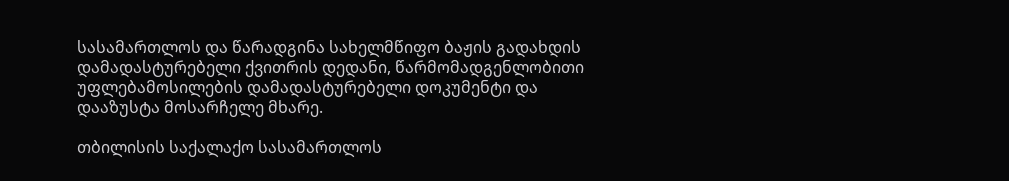სასამართლოს და წარადგინა სახელმწიფო ბაჟის გადახდის დამადასტურებელი ქვითრის დედანი, წარმომადგენლობითი უფლებამოსილების დამადასტურებელი დოკუმენტი და დააზუსტა მოსარჩელე მხარე.

თბილისის საქალაქო სასამართლოს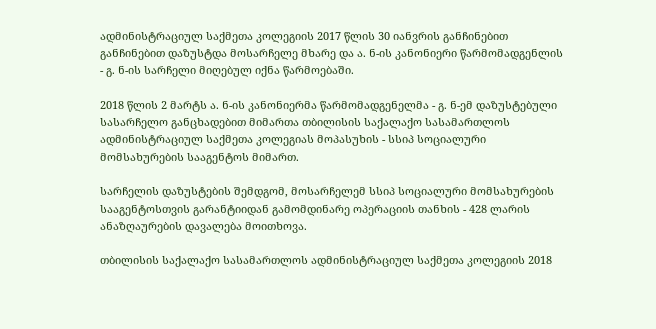ადმინისტრაციულ საქმეთა კოლეგიის 2017 წლის 30 იანვრის განჩინებით განჩინებით დაზუსტდა მოსარჩელე მხარე და ა. ნ-ის კანონიერი წარმომადგენლის - გ. ნ-ის სარჩელი მიღებულ იქნა წარმოებაში.

2018 წლის 2 მარტს ა. ნ-ის კანონიერმა წარმომადგენელმა - გ. ნ-ემ დაზუსტებული სასარჩელო განცხადებით მიმართა თბილისის საქალაქო სასამართლოს ადმინისტრაციულ საქმეთა კოლეგიას მოპასუხის - სსიპ სოციალური მომსახურების სააგენტოს მიმართ.

სარჩელის დაზუსტების შემდგომ, მოსარჩელემ სსიპ სოციალური მომსახურების სააგენტოსთვის გარანტიიდან გამომდინარე ოპერაციის თანხის - 428 ლარის ანაზღაურების დავალება მოითხოვა.

თბილისის საქალაქო სასამართლოს ადმინისტრაციულ საქმეთა კოლეგიის 2018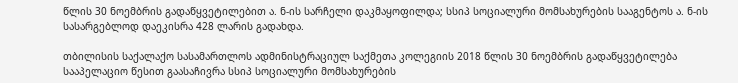წლის 30 ნოემბრის გადაწყვეტილებით ა. ნ-ის სარჩელი დაკმაყოფილდა; სსიპ სოციალური მომსახურების სააგენტოს ა. ნ-ის სასარგებლოდ დაეკისრა 428 ლარის გადახდა.

თბილისის საქალაქო სასამართლოს ადმინისტრაციულ საქმეთა კოლეგიის 2018 წლის 30 ნოემბრის გადაწყვეტილება სააპელაციო წესით გაასაჩივრა სსიპ სოციალური მომსახურების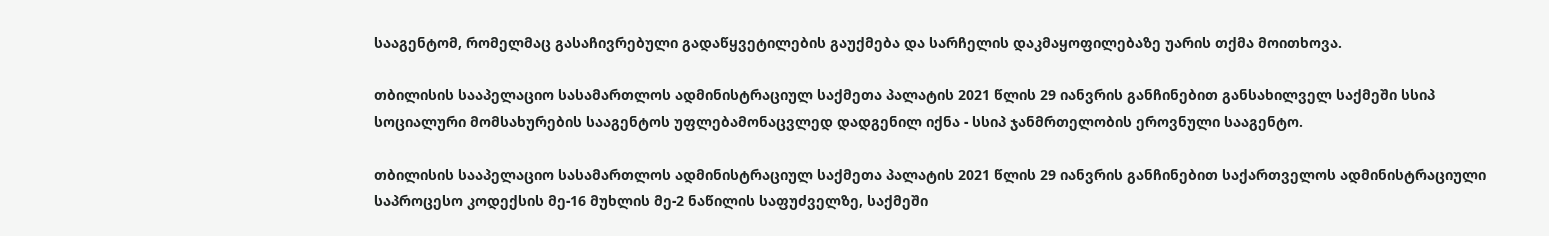სააგენტომ, რომელმაც გასაჩივრებული გადაწყვეტილების გაუქმება და სარჩელის დაკმაყოფილებაზე უარის თქმა მოითხოვა.

თბილისის სააპელაციო სასამართლოს ადმინისტრაციულ საქმეთა პალატის 2021 წლის 29 იანვრის განჩინებით განსახილველ საქმეში სსიპ სოციალური მომსახურების სააგენტოს უფლებამონაცვლედ დადგენილ იქნა - სსიპ ჯანმრთელობის ეროვნული სააგენტო.

თბილისის სააპელაციო სასამართლოს ადმინისტრაციულ საქმეთა პალატის 2021 წლის 29 იანვრის განჩინებით საქართველოს ადმინისტრაციული საპროცესო კოდექსის მე-16 მუხლის მე-2 ნაწილის საფუძველზე, საქმეში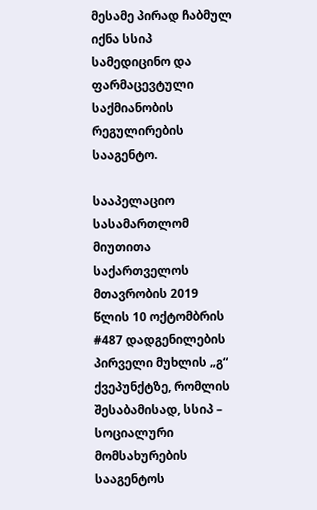მესამე პირად ჩაბმულ იქნა სსიპ სამედიცინო და ფარმაცევტული საქმიანობის რეგულირების სააგენტო.

სააპელაციო სასამართლომ მიუთითა საქართველოს მთავრობის 2019 წლის 10 ოქტომბრის #487 დადგენილების პირველი მუხლის „გ“ ქვეპუნქტზე, რომლის შესაბამისად, სსიპ – სოციალური მომსახურების სააგენტოს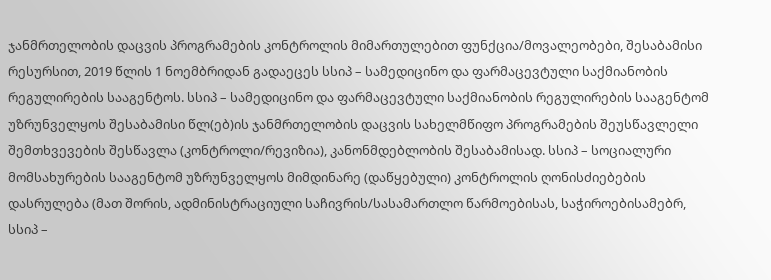ჯანმრთელობის დაცვის პროგრამების კონტროლის მიმართულებით ფუნქცია/მოვალეობები, შესაბამისი რესურსით, 2019 წლის 1 ნოემბრიდან გადაეცეს სსიპ – სამედიცინო და ფარმაცევტული საქმიანობის რეგულირების სააგენტოს. სსიპ – სამედიცინო და ფარმაცევტული საქმიანობის რეგულირების სააგენტომ უზრუნველყოს შესაბამისი წლ(ებ)ის ჯანმრთელობის დაცვის სახელმწიფო პროგრამების შეუსწავლელი შემთხვევების შესწავლა (კონტროლი/რევიზია), კანონმდებლობის შესაბამისად. სსიპ – სოციალური მომსახურების სააგენტომ უზრუნველყოს მიმდინარე (დაწყებული) კონტროლის ღონისძიებების დასრულება (მათ შორის, ადმინისტრაციული საჩივრის/სასამართლო წარმოებისას, საჭიროებისამებრ, სსიპ –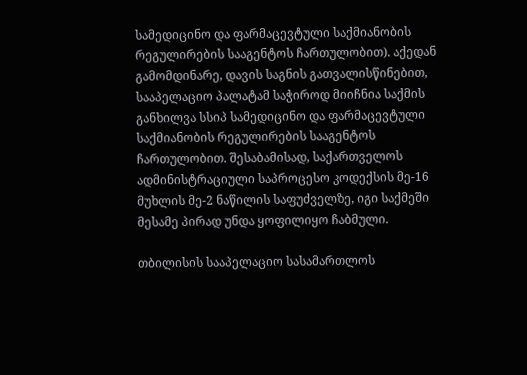სამედიცინო და ფარმაცევტული საქმიანობის რეგულირების სააგენტოს ჩართულობით). აქედან გამომდინარე, დავის საგნის გათვალისწინებით, სააპელაციო პალატამ საჭიროდ მიიჩნია საქმის განხილვა სსიპ სამედიცინო და ფარმაცევტული საქმიანობის რეგულირების სააგენტოს ჩართულობით. შესაბამისად, საქართველოს ადმინისტრაციული საპროცესო კოდექსის მე-16 მუხლის მე-2 ნაწილის საფუძველზე, იგი საქმეში მესამე პირად უნდა ყოფილიყო ჩაბმული.

თბილისის სააპელაციო სასამართლოს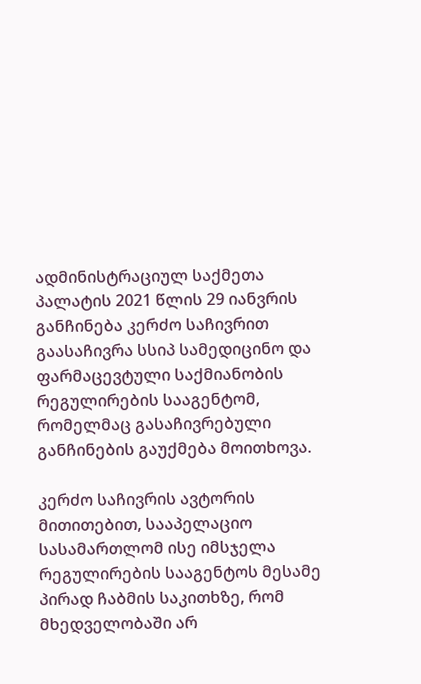ადმინისტრაციულ საქმეთა პალატის 2021 წლის 29 იანვრის განჩინება კერძო საჩივრით გაასაჩივრა სსიპ სამედიცინო და ფარმაცევტული საქმიანობის რეგულირების სააგენტომ, რომელმაც გასაჩივრებული განჩინების გაუქმება მოითხოვა.

კერძო საჩივრის ავტორის მითითებით, სააპელაციო სასამართლომ ისე იმსჯელა რეგულირების სააგენტოს მესამე პირად ჩაბმის საკითხზე, რომ მხედველობაში არ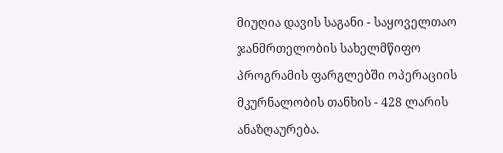მიუღია დავის საგანი - საყოველთაო ჯანმრთელობის სახელმწიფო პროგრამის ფარგლებში ოპერაციის მკურნალობის თანხის - 428 ლარის ანაზღაურება.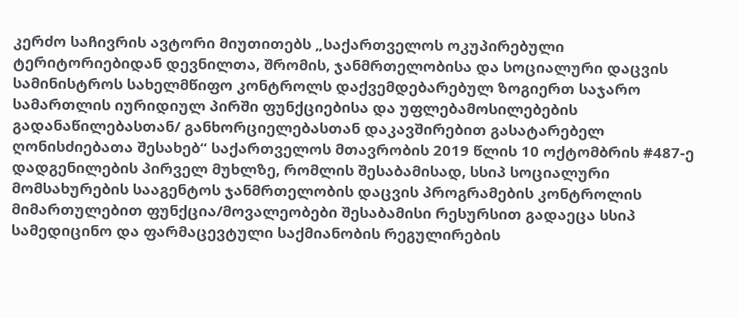კერძო საჩივრის ავტორი მიუთითებს „საქართველოს ოკუპირებული ტერიტორიებიდან დევნილთა, შრომის, ჯანმრთელობისა და სოციალური დაცვის სამინისტროს სახელმწიფო კონტროლს დაქვემდებარებულ ზოგიერთ საჯარო სამართლის იურიდიულ პირში ფუნქციებისა და უფლებამოსილებების გადანაწილებასთან/ განხორციელებასთან დაკავშირებით გასატარებელ ღონისძიებათა შესახებ“ საქართველოს მთავრობის 2019 წლის 10 ოქტომბრის #487-ე დადგენილების პირველ მუხლზე, რომლის შესაბამისად, სსიპ სოციალური მომსახურების სააგენტოს ჯანმრთელობის დაცვის პროგრამების კონტროლის მიმართულებით ფუნქცია/მოვალეობები შესაბამისი რესურსით გადაეცა სსიპ სამედიცინო და ფარმაცევტული საქმიანობის რეგულირების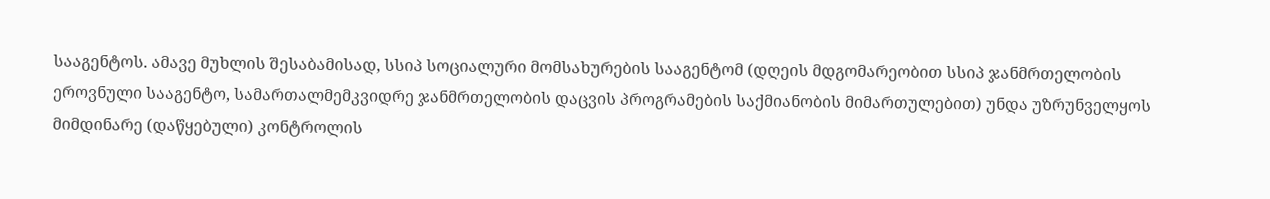სააგენტოს. ამავე მუხლის შესაბამისად, სსიპ სოციალური მომსახურების სააგენტომ (დღეის მდგომარეობით სსიპ ჯანმრთელობის ეროვნული სააგენტო, სამართალმემკვიდრე ჯანმრთელობის დაცვის პროგრამების საქმიანობის მიმართულებით) უნდა უზრუნველყოს მიმდინარე (დაწყებული) კონტროლის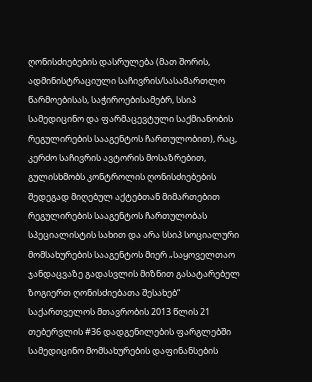ღონისძიებების დასრულება (მათ შორის, ადმინისტრაციული საჩივრის/სასამართლო წარმოებისას, საჭიროებისამებრ, სსიპ სამედიცინო და ფარმაცევტული საქმიანობის რეგულირების სააგენტოს ჩართულობით), რაც, კერძო საჩივრის ავტორის მოსაზრებით, გულისხმობს კონტროლის ღონისძიებების შედეგად მიღებულ აქტებთან მიმართებით რეგულირების სააგენტოს ჩართულობას სპეციალისტის სახით და არა სსიპ სოციალური მომსახურების სააგენტოს მიერ „საყოველთაო ჯანდაცვაზე გადასვლის მიზნით გასატარებელ ზოგიერთ ღონისძიებათა შესახებ“ საქართველოს მთავრობის 2013 წლის 21 თებერვლის #36 დადგენილების ფარგლებში სამედიცინო მომსახურების დაფინანსების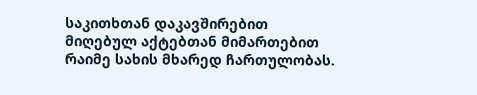საკითხთან დაკავშირებით მიღებულ აქტებთან მიმართებით რაიმე სახის მხარედ ჩართულობას.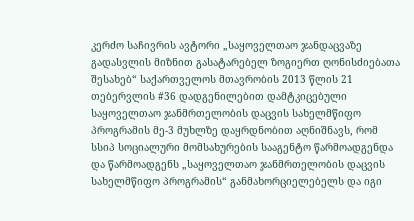კერძო საჩივრის ავტორი „საყოველთაო ჯანდაცვაზე გადასვლის მიზნით გასატარებელ ზოგიერთ ღონისძიებათა შესახებ“ საქართველოს მთავრობის 2013 წლის 21 თებერვლის #36 დადგენილებით დამტკიცებული საყოველთაო ჯანმრთელობის დაცვის სახელმწიფო პროგრამის მე-3 მუხლზე დაყრდნობით აღნიშნავს, რომ სსიპ სოციალური მომსახურების სააგენტო წარმოადგენდა და წარმოადგენს „საყოველთაო ჯანმრთელობის დაცვის სახელმწიფო პროგრამის“ განმახორციელებელს და იგი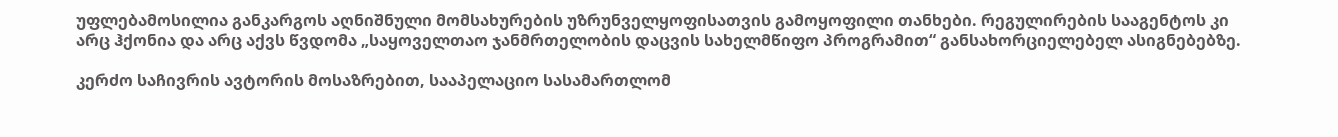უფლებამოსილია განკარგოს აღნიშნული მომსახურების უზრუნველყოფისათვის გამოყოფილი თანხები. რეგულირების სააგენტოს კი არც ჰქონია და არც აქვს წვდომა „საყოველთაო ჯანმრთელობის დაცვის სახელმწიფო პროგრამით“ განსახორციელებელ ასიგნებებზე.

კერძო საჩივრის ავტორის მოსაზრებით, სააპელაციო სასამართლომ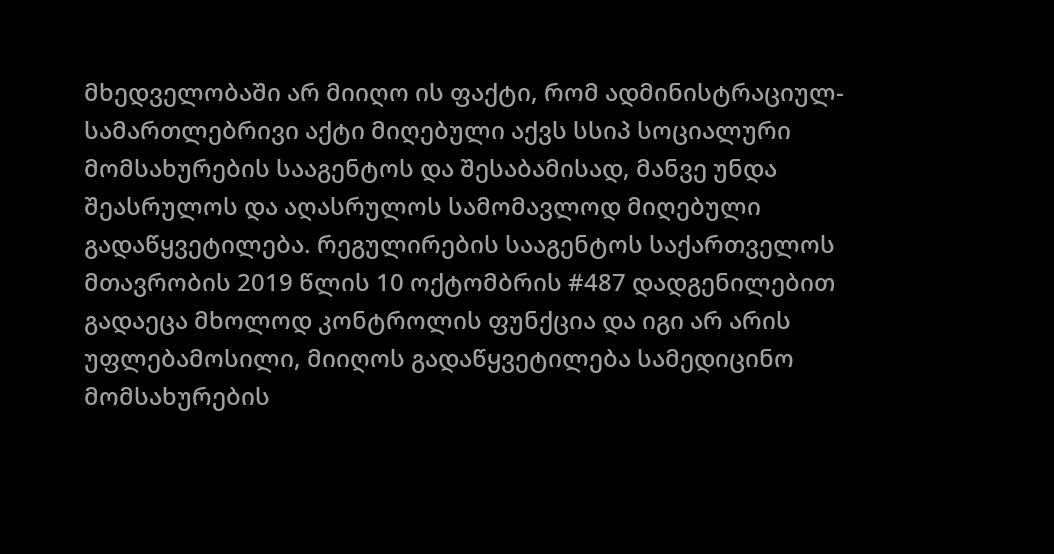მხედველობაში არ მიიღო ის ფაქტი, რომ ადმინისტრაციულ-სამართლებრივი აქტი მიღებული აქვს სსიპ სოციალური მომსახურების სააგენტოს და შესაბამისად, მანვე უნდა შეასრულოს და აღასრულოს სამომავლოდ მიღებული გადაწყვეტილება. რეგულირების სააგენტოს საქართველოს მთავრობის 2019 წლის 10 ოქტომბრის #487 დადგენილებით გადაეცა მხოლოდ კონტროლის ფუნქცია და იგი არ არის უფლებამოსილი, მიიღოს გადაწყვეტილება სამედიცინო მომსახურების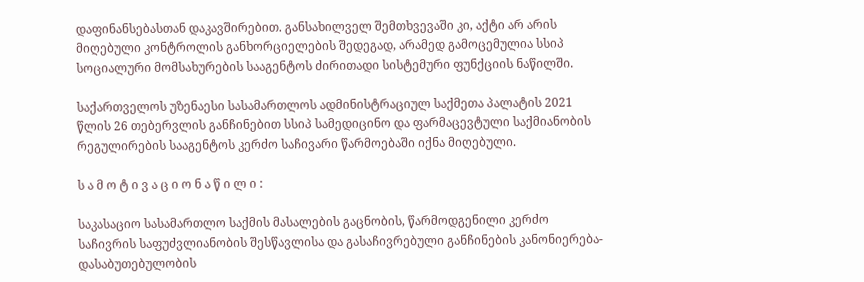დაფინანსებასთან დაკავშირებით. განსახილველ შემთხვევაში კი, აქტი არ არის მიღებული კონტროლის განხორციელების შედეგად, არამედ გამოცემულია სსიპ სოციალური მომსახურების სააგენტოს ძირითადი სისტემური ფუნქციის ნაწილში.

საქართველოს უზენაესი სასამართლოს ადმინისტრაციულ საქმეთა პალატის 2021 წლის 26 თებერვლის განჩინებით სსიპ სამედიცინო და ფარმაცევტული საქმიანობის რეგულირების სააგენტოს კერძო საჩივარი წარმოებაში იქნა მიღებული.

ს ა მ ო ტ ი ვ ა ც ი ო ნ ა წ ი ლ ი :

საკასაციო სასამართლო საქმის მასალების გაცნობის, წარმოდგენილი კერძო საჩივრის საფუძვლიანობის შესწავლისა და გასაჩივრებული განჩინების კანონიერება-დასაბუთებულობის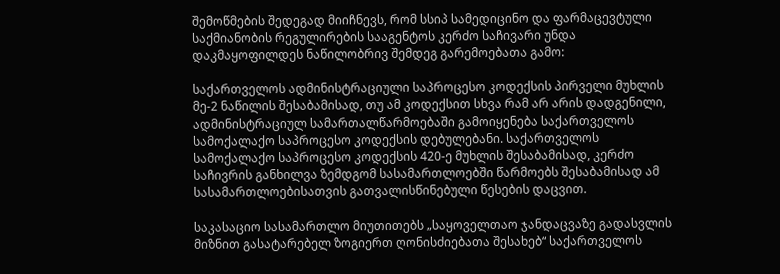შემოწმების შედეგად მიიჩნევს, რომ სსიპ სამედიცინო და ფარმაცევტული საქმიანობის რეგულირების სააგენტოს კერძო საჩივარი უნდა დაკმაყოფილდეს ნაწილობრივ შემდეგ გარემოებათა გამო:

საქართველოს ადმინისტრაციული საპროცესო კოდექსის პირველი მუხლის მე-2 ნაწილის შესაბამისად, თუ ამ კოდექსით სხვა რამ არ არის დადგენილი, ადმინისტრაციულ სამართალწარმოებაში გამოიყენება საქართველოს სამოქალაქო საპროცესო კოდექსის დებულებანი. საქართველოს სამოქალაქო საპროცესო კოდექსის 420-ე მუხლის შესაბამისად, კერძო საჩივრის განხილვა ზემდგომ სასამართლოებში წარმოებს შესაბამისად ამ სასამართლოებისათვის გათვალისწინებული წესების დაცვით.

საკასაციო სასამართლო მიუთითებს „საყოველთაო ჯანდაცვაზე გადასვლის მიზნით გასატარებელ ზოგიერთ ღონისძიებათა შესახებ“ საქართველოს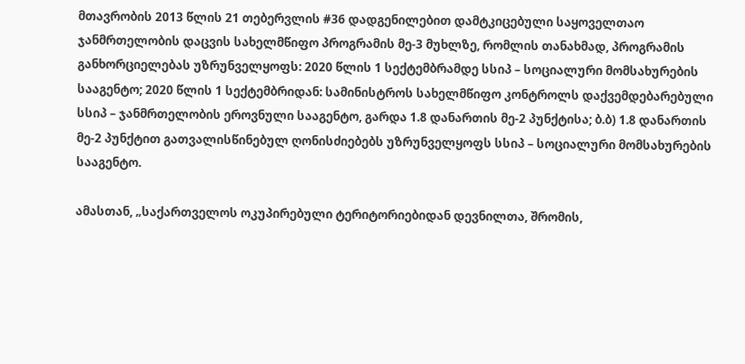მთავრობის 2013 წლის 21 თებერვლის #36 დადგენილებით დამტკიცებული საყოველთაო ჯანმრთელობის დაცვის სახელმწიფო პროგრამის მე-3 მუხლზე, რომლის თანახმად, პროგრამის განხორციელებას უზრუნველყოფს: 2020 წლის 1 სექტემბრამდე სსიპ – სოციალური მომსახურების სააგენტო; 2020 წლის 1 სექტემბრიდან: სამინისტროს სახელმწიფო კონტროლს დაქვემდებარებული სსიპ – ჯანმრთელობის ეროვნული სააგენტო, გარდა 1.8 დანართის მე-2 პუნქტისა; ბ.ბ) 1.8 დანართის მე-2 პუნქტით გათვალისწინებულ ღონისძიებებს უზრუნველყოფს სსიპ – სოციალური მომსახურების სააგენტო.

ამასთან, „საქართველოს ოკუპირებული ტერიტორიებიდან დევნილთა, შრომის,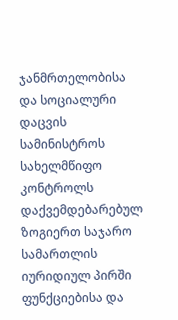ჯანმრთელობისა და სოციალური დაცვის სამინისტროს სახელმწიფო კონტროლს დაქვემდებარებულ ზოგიერთ საჯარო სამართლის იურიდიულ პირში ფუნქციებისა და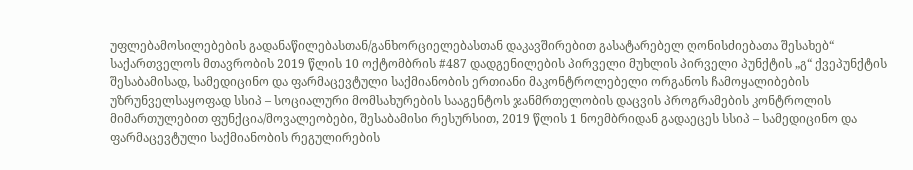უფლებამოსილებების გადანაწილებასთან/განხორციელებასთან დაკავშირებით გასატარებელ ღონისძიებათა შესახებ“ საქართველოს მთავრობის 2019 წლის 10 ოქტომბრის #487 დადგენილების პირველი მუხლის პირველი პუნქტის „გ“ ქვეპუნქტის შესაბამისად, სამედიცინო და ფარმაცევტული საქმიანობის ერთიანი მაკონტროლებელი ორგანოს ჩამოყალიბების უზრუნველსაყოფად სსიპ – სოციალური მომსახურების სააგენტოს ჯანმრთელობის დაცვის პროგრამების კონტროლის მიმართულებით ფუნქცია/მოვალეობები, შესაბამისი რესურსით, 2019 წლის 1 ნოემბრიდან გადაეცეს სსიპ – სამედიცინო და ფარმაცევტული საქმიანობის რეგულირების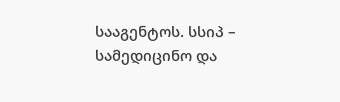სააგენტოს. სსიპ – სამედიცინო და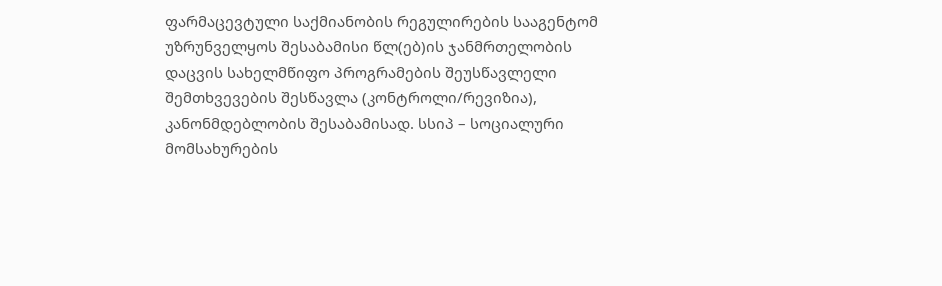ფარმაცევტული საქმიანობის რეგულირების სააგენტომ უზრუნველყოს შესაბამისი წლ(ებ)ის ჯანმრთელობის დაცვის სახელმწიფო პროგრამების შეუსწავლელი შემთხვევების შესწავლა (კონტროლი/რევიზია), კანონმდებლობის შესაბამისად. სსიპ – სოციალური მომსახურების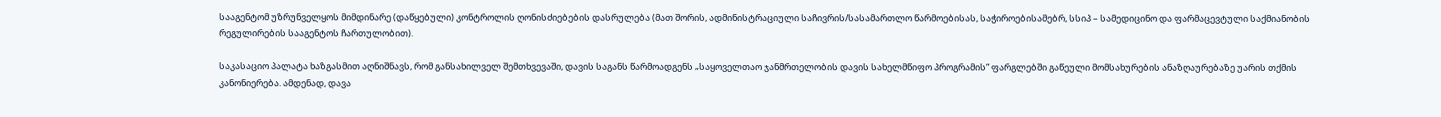სააგენტომ უზრუნველყოს მიმდინარე (დაწყებული) კონტროლის ღონისძიებების დასრულება (მათ შორის, ადმინისტრაციული საჩივრის/სასამართლო წარმოებისას, საჭიროებისამებრ, სსიპ – სამედიცინო და ფარმაცევტული საქმიანობის რეგულირების სააგენტოს ჩართულობით).

საკასაციო პალატა ხაზგასმით აღნიშნავს, რომ განსახილველ შემთხვევაში, დავის საგანს წარმოადგენს „საყოველთაო ჯანმრთელობის დავის სახელმწიფო პროგრამის“ ფარგლებში გაწეული მომსახურების ანაზღაურებაზე უარის თქმის კანონიერება. ამდენად, დავა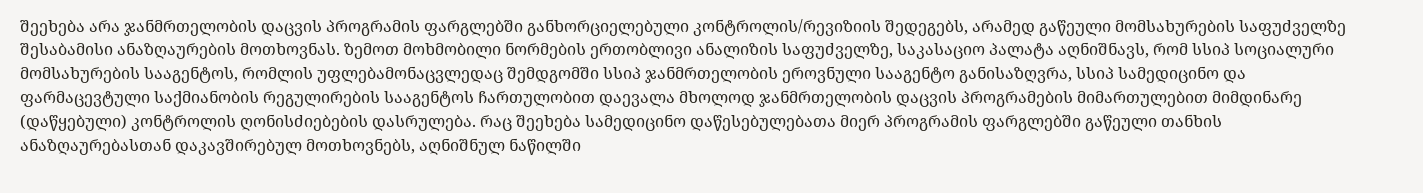შეეხება არა ჯანმრთელობის დაცვის პროგრამის ფარგლებში განხორციელებული კონტროლის/რევიზიის შედეგებს, არამედ გაწეული მომსახურების საფუძველზე შესაბამისი ანაზღაურების მოთხოვნას. ზემოთ მოხმობილი ნორმების ერთობლივი ანალიზის საფუძველზე, საკასაციო პალატა აღნიშნავს, რომ სსიპ სოციალური მომსახურების სააგენტოს, რომლის უფლებამონაცვლედაც შემდგომში სსიპ ჯანმრთელობის ეროვნული სააგენტო განისაზღვრა, სსიპ სამედიცინო და ფარმაცევტული საქმიანობის რეგულირების სააგენტოს ჩართულობით დაევალა მხოლოდ ჯანმრთელობის დაცვის პროგრამების მიმართულებით მიმდინარე (დაწყებული) კონტროლის ღონისძიებების დასრულება. რაც შეეხება სამედიცინო დაწესებულებათა მიერ პროგრამის ფარგლებში გაწეული თანხის ანაზღაურებასთან დაკავშირებულ მოთხოვნებს, აღნიშნულ ნაწილში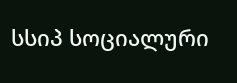სსიპ სოციალური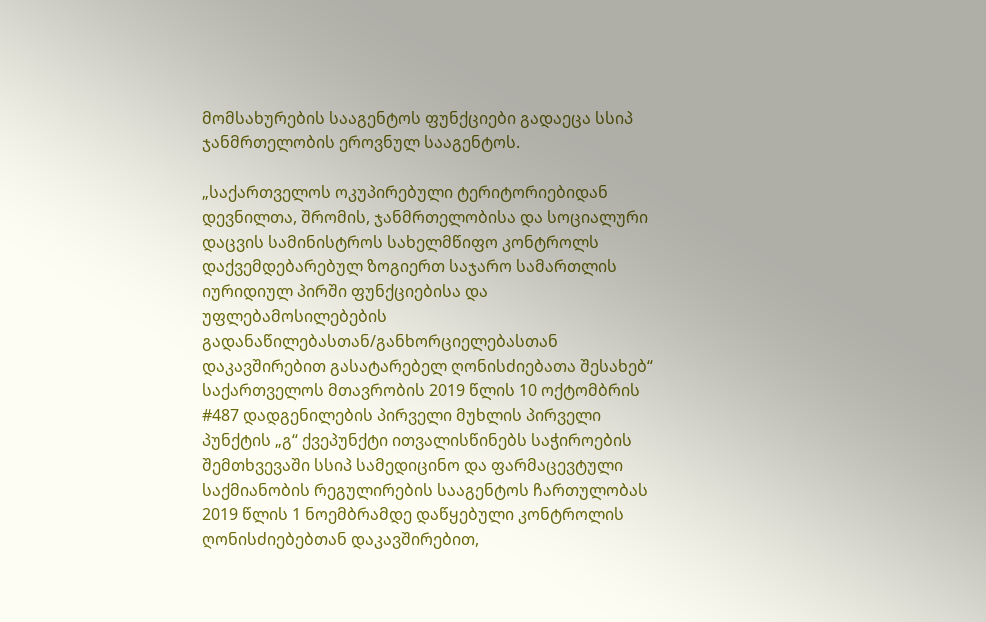მომსახურების სააგენტოს ფუნქციები გადაეცა სსიპ ჯანმრთელობის ეროვნულ სააგენტოს.

„საქართველოს ოკუპირებული ტერიტორიებიდან დევნილთა, შრომის, ჯანმრთელობისა და სოციალური დაცვის სამინისტროს სახელმწიფო კონტროლს დაქვემდებარებულ ზოგიერთ საჯარო სამართლის იურიდიულ პირში ფუნქციებისა და უფლებამოსილებების გადანაწილებასთან/განხორციელებასთან დაკავშირებით გასატარებელ ღონისძიებათა შესახებ“ საქართველოს მთავრობის 2019 წლის 10 ოქტომბრის #487 დადგენილების პირველი მუხლის პირველი პუნქტის „გ“ ქვეპუნქტი ითვალისწინებს საჭიროების შემთხვევაში სსიპ სამედიცინო და ფარმაცევტული საქმიანობის რეგულირების სააგენტოს ჩართულობას 2019 წლის 1 ნოემბრამდე დაწყებული კონტროლის ღონისძიებებთან დაკავშირებით,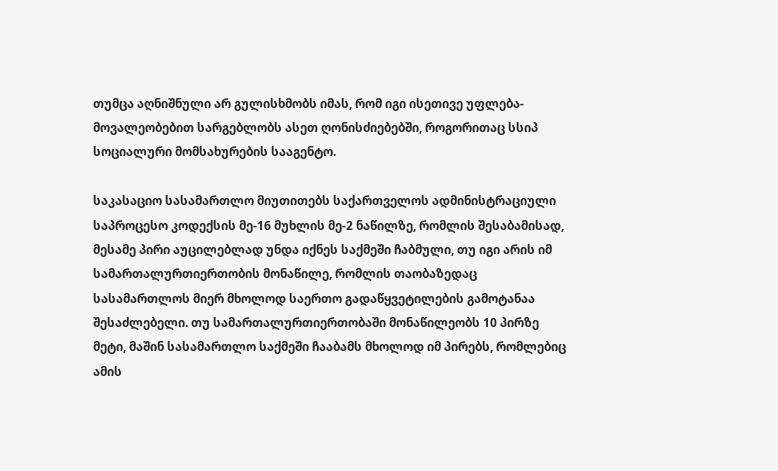თუმცა აღნიშნული არ გულისხმობს იმას, რომ იგი ისეთივე უფლება-მოვალეობებით სარგებლობს ასეთ ღონისძიებებში, როგორითაც სსიპ სოციალური მომსახურების სააგენტო.

საკასაციო სასამართლო მიუთითებს საქართველოს ადმინისტრაციული საპროცესო კოდექსის მე-16 მუხლის მე-2 ნაწილზე, რომლის შესაბამისად, მესამე პირი აუცილებლად უნდა იქნეს საქმეში ჩაბმული, თუ იგი არის იმ სამართალურთიერთობის მონაწილე, რომლის თაობაზედაც სასამართლოს მიერ მხოლოდ საერთო გადაწყვეტილების გამოტანაა შესაძლებელი. თუ სამართალურთიერთობაში მონაწილეობს 10 პირზე მეტი, მაშინ სასამართლო საქმეში ჩააბამს მხოლოდ იმ პირებს, რომლებიც ამის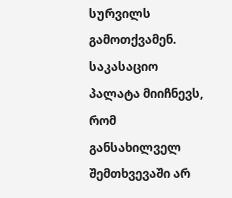სურვილს გამოთქვამენ. საკასაციო პალატა მიიჩნევს, რომ განსახილველ შემთხვევაში არ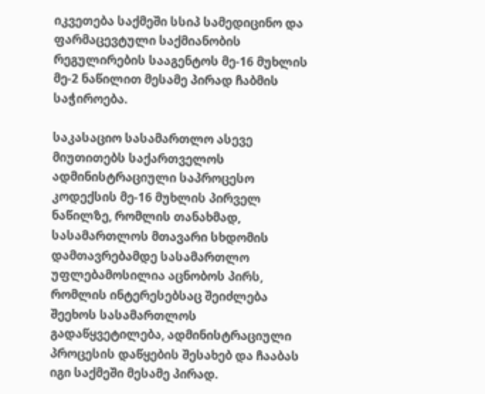იკვეთება საქმეში სსიპ სამედიცინო და ფარმაცევტული საქმიანობის რეგულირების სააგენტოს მე-16 მუხლის მე-2 ნაწილით მესამე პირად ჩაბმის საჭიროება.

საკასაციო სასამართლო ასევე მიუთითებს საქართველოს ადმინისტრაციული საპროცესო კოდექსის მე-16 მუხლის პირველ ნაწილზე, რომლის თანახმად, სასამართლოს მთავარი სხდომის დამთავრებამდე სასამართლო უფლებამოსილია აცნობოს პირს, რომლის ინტერესებსაც შეიძლება შეეხოს სასამართლოს გადაწყვეტილება, ადმინისტრაციული პროცესის დაწყების შესახებ და ჩააბას იგი საქმეში მესამე პირად.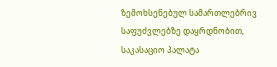ზემოხსენებულ სამართლებრივ საფუძვლებზე დაყრდნობით, საკასაციო პალატა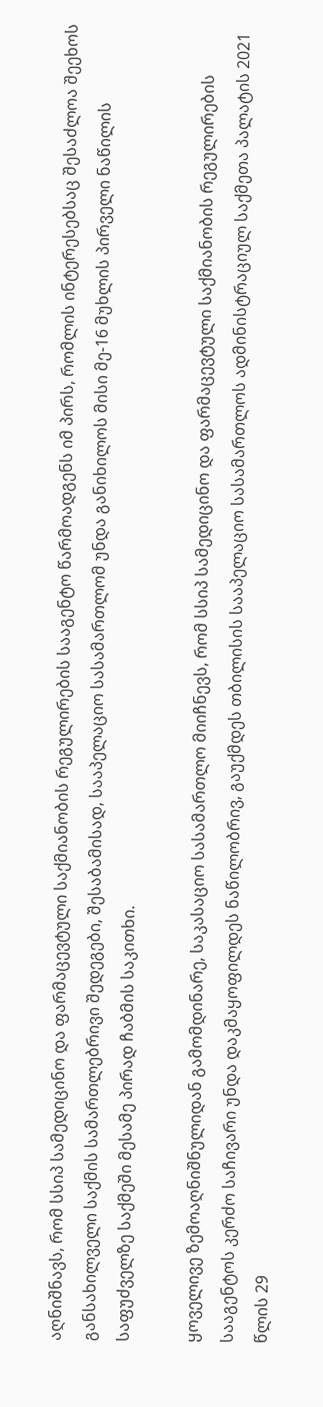აღნიშნავს, რომ სსიპ სამედიცინო და ფარმაცევტული საქმიანობის რეგულირების სააგენტო წარმოადგენს იმ პირს, რომლის ინტერესებსაც შესაძლოა შეეხოს განსახილველი საქმის სამართლებრივი შედეგები, შესაბამისად, სააპელაციო სასამართლომ უნდა განიხილოს მისი მე-16 მუხლის პირველი ნაწილის საფუძველზე საქმეში მესამე პირად ჩაბმის საკითხი.

ყოველივე ზემოაღნიშნულიდან გამომდინარე, საკასაციო სასამართლო მიიჩნევს, რომ სსიპ სამედიცინო და ფარმაცევტული საქმიანობის რეგულირების სააგენტოს კერძო საჩივარი უნდა დაკმაყოფილდეს ნაწილობრივ, გაუქმდეს თბილისის სააპელაციო სასამართლოს ადმინისტრაციულ საქმეთა პალატის 2021 წლის 29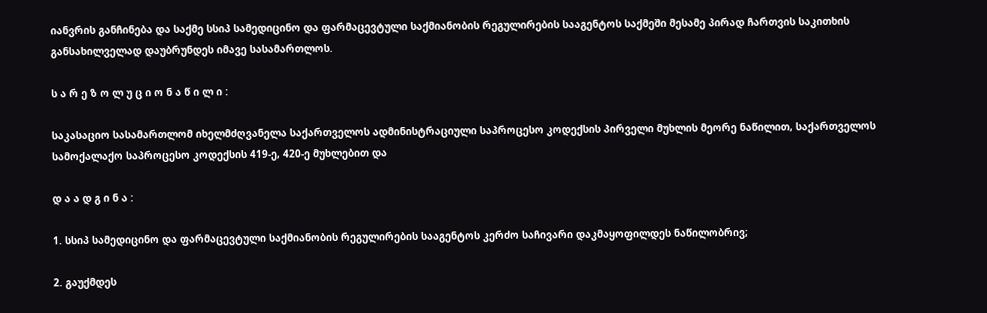იანვრის განჩინება და საქმე სსიპ სამედიცინო და ფარმაცევტული საქმიანობის რეგულირების სააგენტოს საქმეში მესამე პირად ჩართვის საკითხის განსახილველად დაუბრუნდეს იმავე სასამართლოს.

ს ა რ ე ზ ო ლ უ ც ი ო ნ ა წ ი ლ ი :

საკასაციო სასამართლომ იხელმძღვანელა საქართველოს ადმინისტრაციული საპროცესო კოდექსის პირველი მუხლის მეორე ნაწილით, საქართველოს სამოქალაქო საპროცესო კოდექსის 419-ე, 420-ე მუხლებით და

დ ა ა დ გ ი ნ ა :

1. სსიპ სამედიცინო და ფარმაცევტული საქმიანობის რეგულირების სააგენტოს კერძო საჩივარი დაკმაყოფილდეს ნაწილობრივ;

2. გაუქმდეს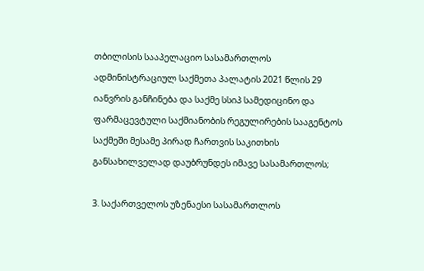თბილისის სააპელაციო სასამართლოს ადმინისტრაციულ საქმეთა პალატის 2021 წლის 29 იანვრის განჩინება და საქმე სსიპ სამედიცინო და ფარმაცევტული საქმიანობის რეგულირების სააგენტოს საქმეში მესამე პირად ჩართვის საკითხის განსახილველად დაუბრუნდეს იმავე სასამართლოს;

3. საქართველოს უზენაესი სასამართლოს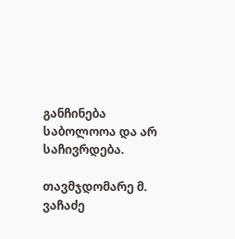განჩინება საბოლოოა და არ საჩივრდება.

თავმჯდომარე მ. ვაჩაძე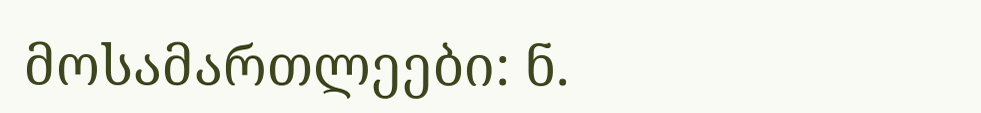მოსამართლეები: ნ.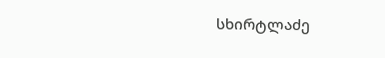სხირტლაძე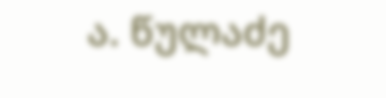ა. წულაძე